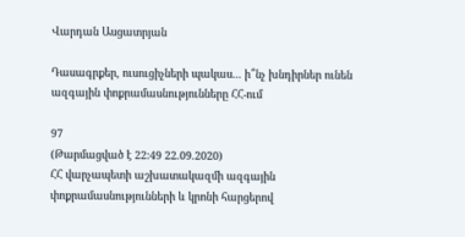Վարդան Ասցատրյան

Դասագրքեր, ուսուցիչների պակաս... ի՞նչ խնդիրներ ունեն ազգային փոքրամասնությունները ՀՀ-ում

97
(Թարմացված է 22:49 22.09.2020)
ՀՀ վարչապետի աշխատակազմի ազգային փոքրամասնությունների և կրոնի հարցերով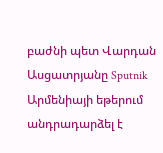բաժնի պետ Վարդան Ասցատրյանը Sputnik Արմենիայի եթերում անդրադարձել է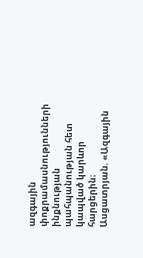ազգային փոքրամասնությունների ինքնության պահպանության հետ կապված կարևոր հարցերին։
Ասցատրյան. «Ազգային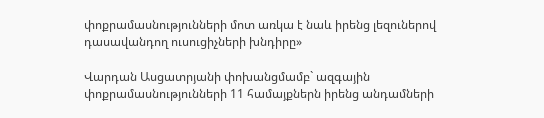փոքրամասնությունների մոտ առկա է նաև իրենց լեզուներով դասավանդող ուսուցիչների խնդիրը»

Վարդան Ասցատրյանի փոխանցմամբ` ազգային փոքրամասնությունների 11 համայքներն իրենց անդամների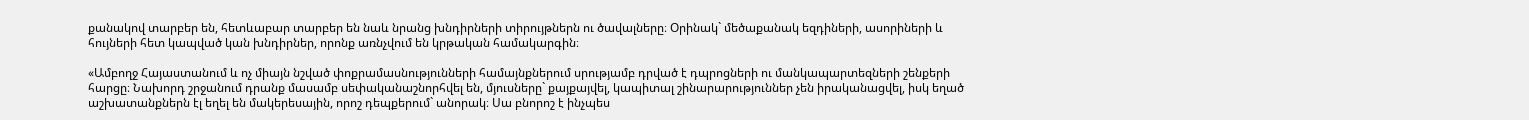քանակով տարբեր են, հետևաբար տարբեր են նաև նրանց խնդիրների տիրույթներն ու ծավալները։ Օրինակ` մեծաքանակ եզդիների, ասորիների և հույների հետ կապված կան խնդիրներ, որոնք առնչվում են կրթական համակարգին։

«Ամբողջ Հայաստանում և ոչ միայն նշված փոքրամասնությունների համայնքներում սրությամբ դրված է դպրոցների ու մանկապարտեզների շենքերի հարցը։ Նախորդ շրջանում դրանք մասամբ սեփականաշնորհվել են, մյուսները` քայքայվել, կապիտալ շինարարություններ չեն իրականացվել, իսկ եղած աշխատանքներն էլ եղել են մակերեսային, որոշ դեպքերում` անորակ։ Սա բնորոշ է ինչպես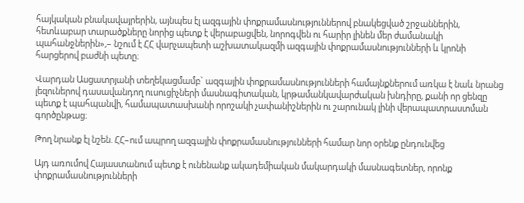հայկական բնակավայրերին, այնպես էլ ազգային փոքրամասնություններով բնակեցված շրջաններին, հետևաբար տարածքները նորից պետք է վերաբացվեն, նորոգվեն ու հարիր լինեն մեր ժամանակի պահանջներին»,– նշում է ՀՀ վարչապետի աշխատակազմի ազգային փոքրամասնությունների և կրոնի հարցերով բաժնի պետը։

Վարդան Ասցատրյանի տեղեկացմամբ` ազգային փոքրամասնությունների համայնքներում առկա է նաև նրանց լեզուներով դասավանդող ուսուցիչների մասնագիտական, կրթամանկավարժական խնդիրը, քանի որ ցենզը պետք է պահպանվի, համապատասխանի որոշակի չափանիշներին ու շարունակ լինի վերապատրաստման գործընթաց։

Թող նրանք էլ նշեն. ՀՀ–ում ապրող ազգային փոքրամասնությունների համար նոր օրենք ընդունվեց

Այդ առումով Հայաստանում պետք է ունենանք ակադեմիական մակարդակի մասնագետներ, որոնք փոքրամասնությունների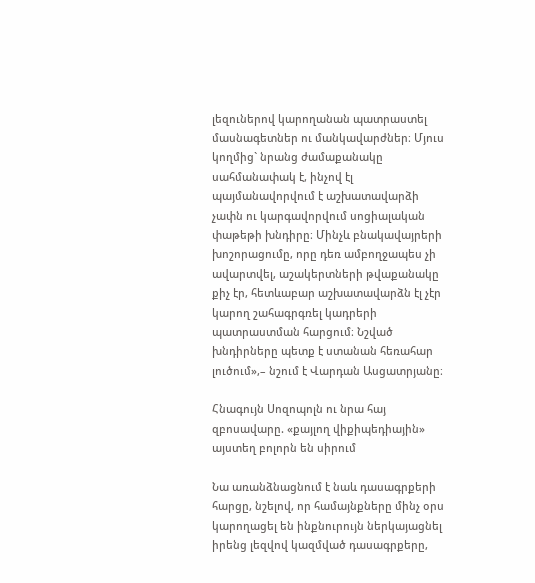լեզուներով կարողանան պատրաստել մասնագետներ ու մանկավարժներ։ Մյուս կողմից` նրանց ժամաքանակը սահմանափակ է, ինչով էլ պայմանավորվում է աշխատավարձի չափն ու կարգավորվում սոցիալական փաթեթի խնդիրը։ Մինչև բնակավայրերի խոշորացումը, որը դեռ ամբողջապես չի ավարտվել, աշակերտների թվաքանակը քիչ էր, հետևաբար աշխատավարձն էլ չէր կարող շահագրգռել կադրերի պատրաստման հարցում։ Նշված խնդիրները պետք է ստանան հեռահար լուծում»,– նշում է Վարդան Ասցատրյանը։

Հնագույն Սոզոպոլն ու նրա հայ զբոսավարը. «քայլող վիքիպեդիային» այստեղ բոլորն են սիրում

Նա առանձնացնում է նաև դասագրքերի հարցը, նշելով, որ համայնքները մինչ օրս կարողացել են ինքնուրույն ներկայացնել իրենց լեզվով կազմված դասագրքերը,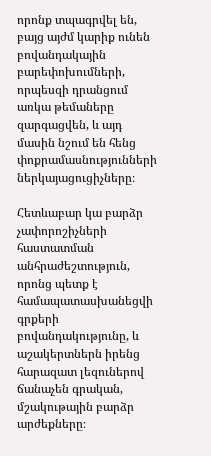որոնք տպագրվել են, բայց այժմ կարիք ունեն բովանդակային բարեփոխումների, որպեսզի դրանցում առկա թեմաները զարգացվեն, և այդ մասին նշում են հենց փոքրամասնությունների ներկայացուցիչները։

Հետևաբար կա բարձր չափորոշիչների հաստատման անհրաժեշտություն, որոնց պետք է համապատասխանեցվի գրքերի բովանդակությունը, և աշակերտներն իրենց հարազատ լեզուներով ճանաչեն գրական, մշակութային բարձր արժեքները։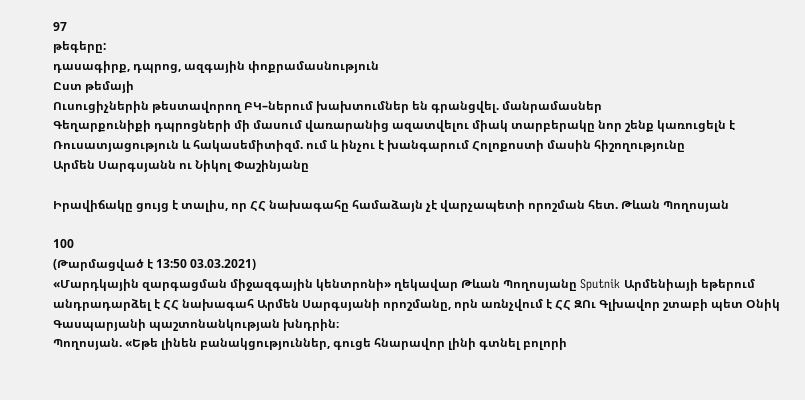97
թեգերը:
դասագիրք, դպրոց, ազգային փոքրամասնություն
Ըստ թեմայի
Ուսուցիչներին թեստավորող ԲԿ–ներում խախտումներ են գրանցվել. մանրամասներ
Գեղարքունիքի դպրոցների մի մասում վառարանից ազատվելու միակ տարբերակը նոր շենք կառուցելն է
Ռուսատյացություն և հակասեմիտիզմ. ում և ինչու է խանգարում Հոլոքոստի մասին հիշողությունը
Արմեն Սարգսյանն ու Նիկոլ Փաշինյանը

Իրավիճակը ցույց է տալիս, որ ՀՀ նախագահը համաձայն չէ վարչապետի որոշման հետ. Թևան Պողոսյան

100
(Թարմացված է 13:50 03.03.2021)
«Մարդկային զարգացման միջազգային կենտրոնի» ղեկավար Թևան Պողոսյանը Sputnik Արմենիայի եթերում անդրադարձել է ՀՀ նախագահ Արմեն Սարգսյանի որոշմանը, որն առնչվում է ՀՀ ԶՈւ Գլխավոր շտաբի պետ Օնիկ Գասպարյանի պաշտոնանկության խնդրին։
Պողոսյան. «Եթե լինեն բանակցություններ, գուցե հնարավոր լինի գտնել բոլորի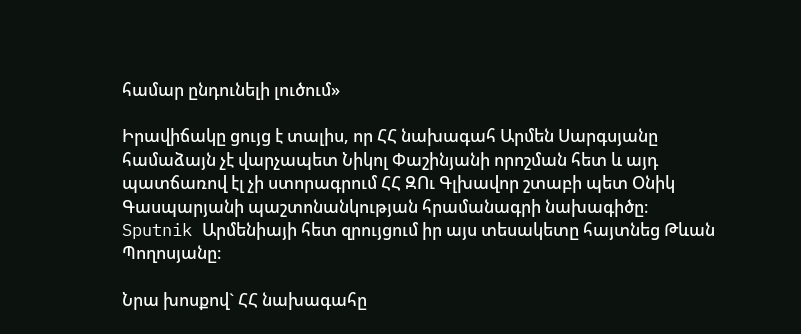համար ընդունելի լուծում»

Իրավիճակը ցույց է տալիս, որ ՀՀ նախագահ Արմեն Սարգսյանը համաձայն չէ վարչապետ Նիկոլ Փաշինյանի որոշման հետ և այդ պատճառով էլ չի ստորագրում ՀՀ ԶՈւ Գլխավոր շտաբի պետ Օնիկ Գասպարյանի պաշտոնանկության հրամանագրի նախագիծը։ Sputnik Արմենիայի հետ զրույցում իր այս տեսակետը հայտնեց Թևան Պողոսյանը։

Նրա խոսքով` ՀՀ նախագահը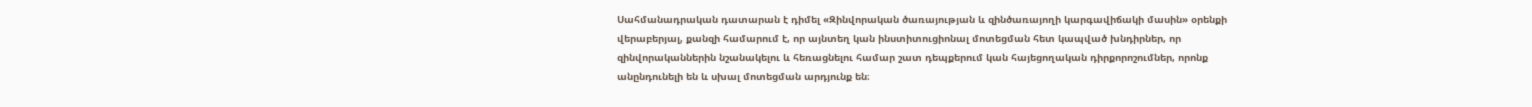Սահմանադրական դատարան է դիմել «Զինվորական ծառայության և զինծառայողի կարգավիճակի մասին» օրենքի վերաբերյալ, քանզի համարում է, որ այնտեղ կան ինստիտուցիոնալ մոտեցման հետ կապված խնդիրներ, որ զինվորականներին նշանակելու և հեռացնելու համար շատ դեպքերում կան հայեցողական դիրքորոշումներ, որոնք անընդունելի են և սխալ մոտեցման արդյունք են։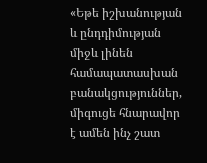«Եթե իշխանության և ընդդիմության միջև լինեն համապատասխան բանակցություններ, միգուցե հնարավոր է ամեն ինչ շատ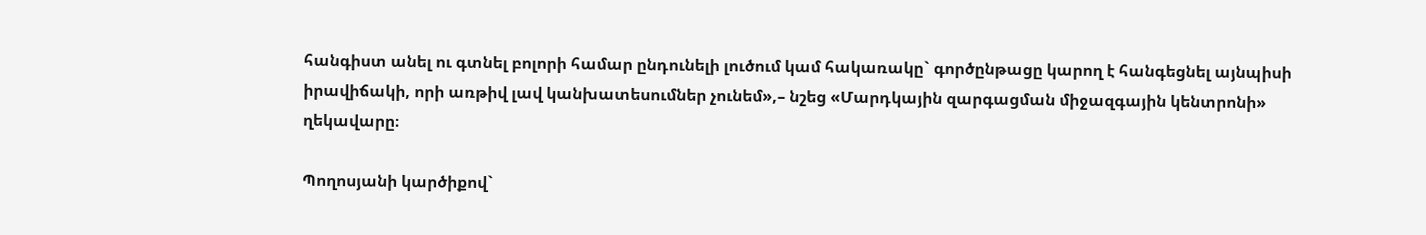հանգիստ անել ու գտնել բոլորի համար ընդունելի լուծում կամ հակառակը` գործընթացը կարող է հանգեցնել այնպիսի իրավիճակի, որի առթիվ լավ կանխատեսումներ չունեմ»,– նշեց «Մարդկային զարգացման միջազգային կենտրոնի» ղեկավարը։

Պողոսյանի կարծիքով`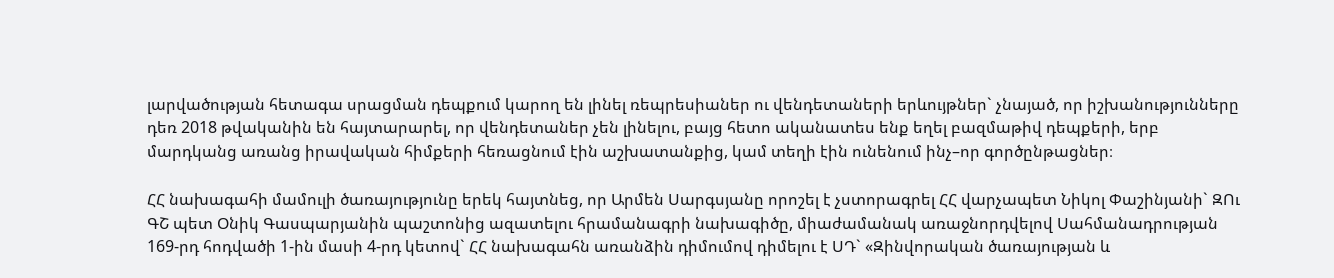լարվածության հետագա սրացման դեպքում կարող են լինել ռեպրեսիաներ ու վենդետաների երևույթներ` չնայած, որ իշխանությունները դեռ 2018 թվականին են հայտարարել, որ վենդետաներ չեն լինելու, բայց հետո ականատես ենք եղել բազմաթիվ դեպքերի, երբ մարդկանց առանց իրավական հիմքերի հեռացնում էին աշխատանքից, կամ տեղի էին ունենում ինչ–որ գործընթացներ։

ՀՀ նախագահի մամուլի ծառայությունը երեկ հայտնեց, որ Արմեն Սարգսյանը որոշել է չստորագրել ՀՀ վարչապետ Նիկոլ Փաշինյանի` ԶՈւ ԳՇ պետ Օնիկ Գասպարյանին պաշտոնից ազատելու հրամանագրի նախագիծը, միաժամանակ առաջնորդվելով Սահմանադրության 169-րդ հոդվածի 1-ին մասի 4-րդ կետով` ՀՀ նախագահն առանձին դիմումով դիմելու է ՍԴ` «Զինվորական ծառայության և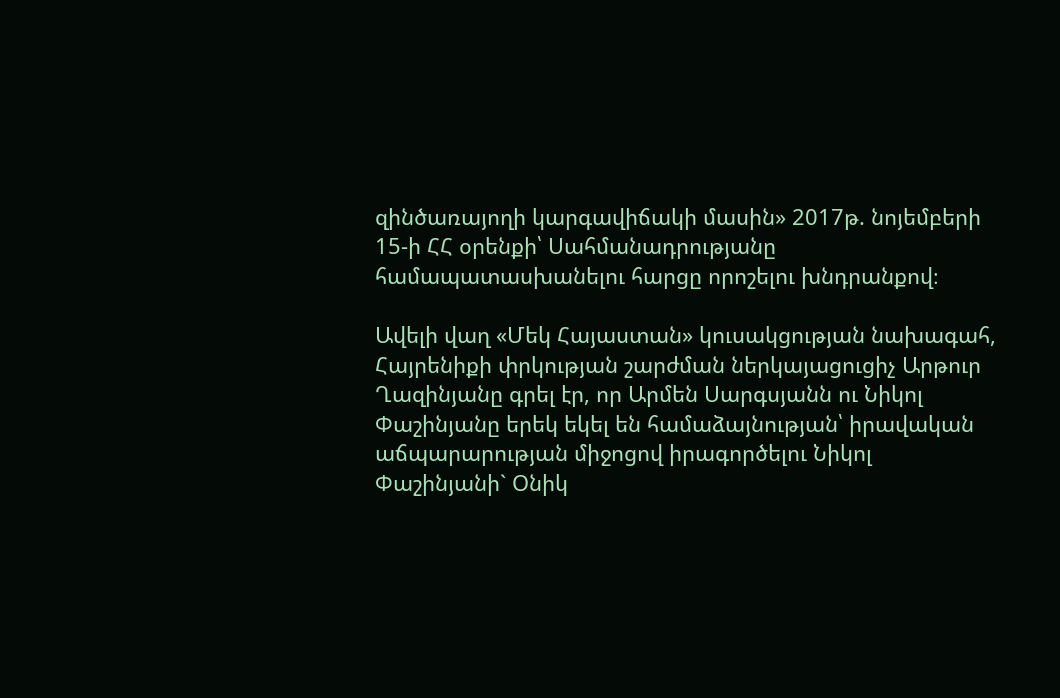զինծառայողի կարգավիճակի մասին» 2017թ. նոյեմբերի 15-ի ՀՀ օրենքի՝ Սահմանադրությանը համապատասխանելու հարցը որոշելու խնդրանքով։

Ավելի վաղ «Մեկ Հայաստան» կուսակցության նախագահ, Հայրենիքի փրկության շարժման ներկայացուցիչ Արթուր Ղազինյանը գրել էր, որ Արմեն Սարգսյանն ու Նիկոլ Փաշինյանը երեկ եկել են համաձայնության՝ իրավական աճպարարության միջոցով իրագործելու Նիկոլ Փաշինյանի` Օնիկ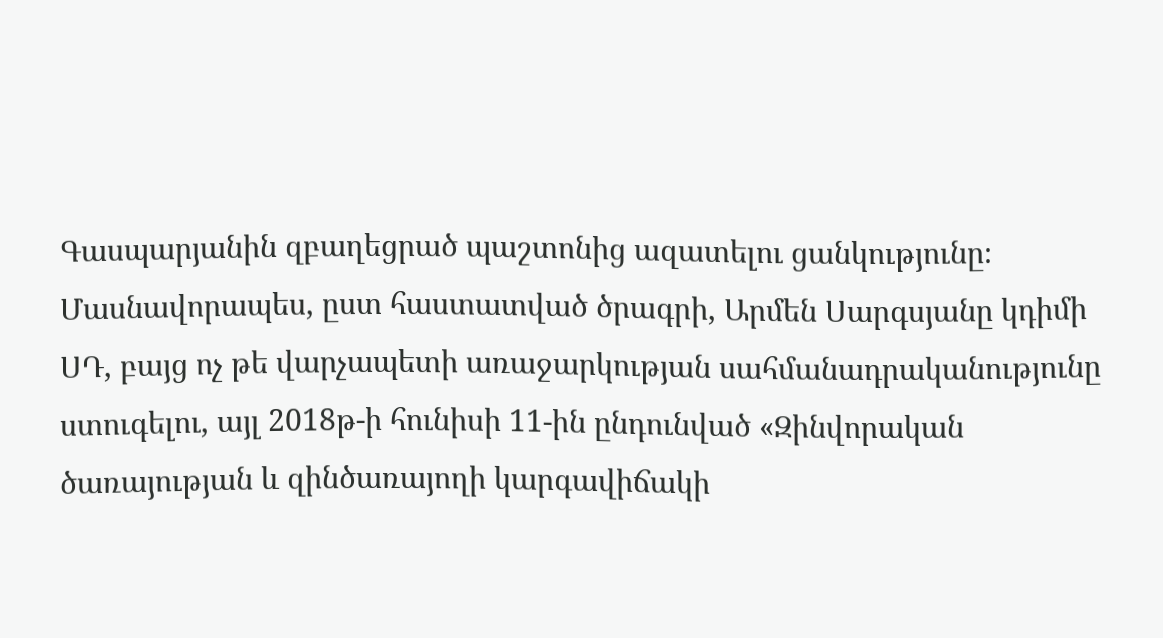Գասպարյանին զբաղեցրած պաշտոնից ազատելու ցանկությունը։ Մասնավորապես, ըստ հաստատված ծրագրի, Արմեն Սարգսյանը կդիմի ՍԴ, բայց ոչ թե վարչապետի առաջարկության սահմանադրականությունը ստուգելու, այլ 2018թ-ի հունիսի 11-ին ընդունված «Զինվորական ծառայության և զինծառայողի կարգավիճակի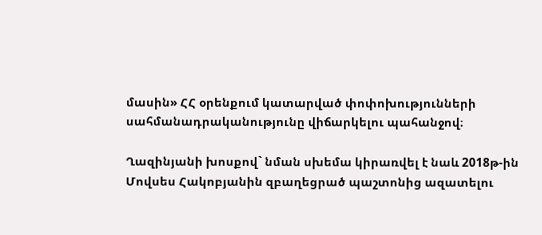մասին» ՀՀ օրենքում կատարված փոփոխությունների սահմանադրականությունը վիճարկելու պահանջով։

Ղազինյանի խոսքով` նման սխեմա կիրառվել է նաև 2018թ-ին Մովսես Հակոբյանին զբաղեցրած պաշտոնից ազատելու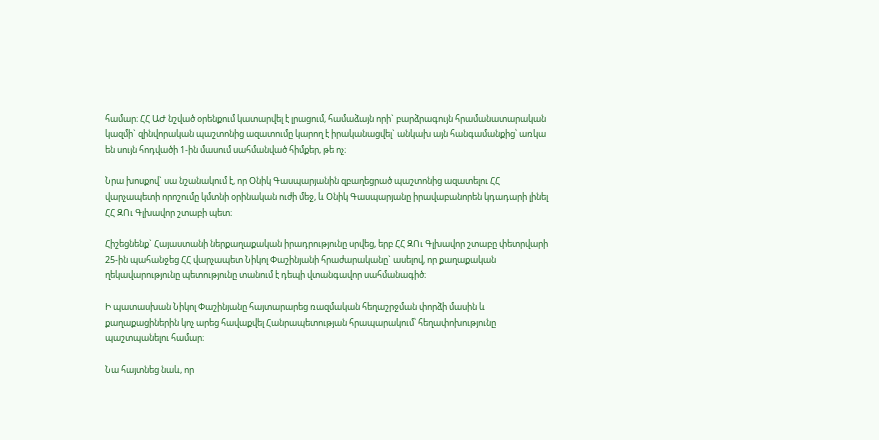համար։ ՀՀ ԱԺ նշված օրենքում կատարվել է լրացում, համաձայն որի` բարձրագույն հրամանատարական կազմի` զինվորական պաշտոնից ազատումը կարող է իրականացվել` անկախ այն հանգամանքից՝ առկա են սույն հոդվածի 1-ին մասում սահմանված հիմքեր, թե ոչ։

Նրա խոսքով` սա նշանակում է, որ Օնիկ Գասպարյանին զբաղեցրած պաշտոնից ազատելու ՀՀ վարչապետի որոշումը կմտնի օրինական ուժի մեջ, և Օնիկ Գասպարյանը իրավաբանորեն կդադարի լինել ՀՀ ԶՈւ Գլխավոր շտաբի պետ։

Հիշեցնենք` Հայաստանի ներքաղաքական իրադրությունը սրվեց, երբ ՀՀ ԶՈւ Գլխավոր շտաբը փետրվարի 25-ին պահանջեց ՀՀ վարչապետ Նիկոլ Փաշինյանի հրաժարականը` ասելով, որ քաղաքական ղեկավարությունը պետությունը տանում է դեպի վտանգավոր սահմանագիծ։

Ի պատասխան Նիկոլ Փաշինյանը հայտարարեց ռազմական հեղաշրջման փորձի մասին և քաղաքացիներին կոչ արեց հավաքվել Հանրապետության հրապարակում՝ հեղափոխությունը պաշտպանելու համար։

Նա հայտնեց նաև, որ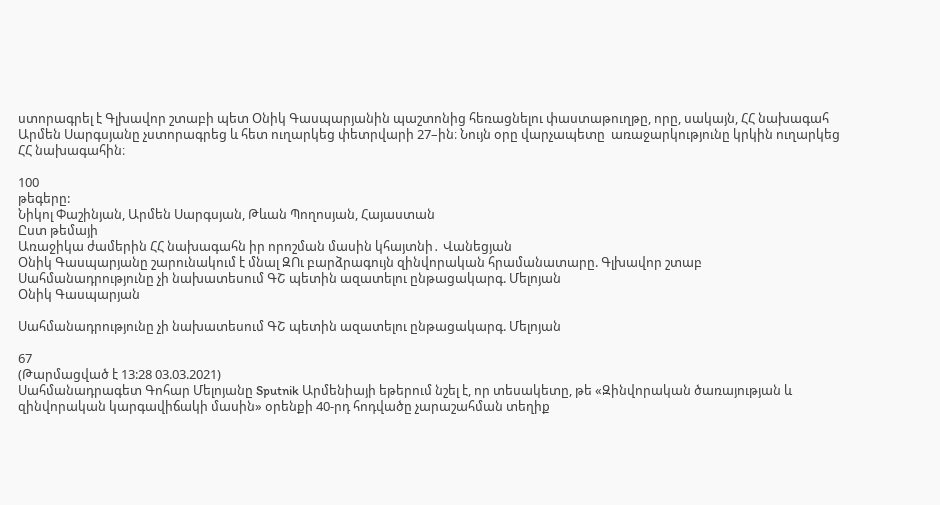ստորագրել է Գլխավոր շտաբի պետ Օնիկ Գասպարյանին պաշտոնից հեռացնելու փաստաթուղթը, որը, սակայն, ՀՀ նախագահ Արմեն Սարգսյանը չստորագրեց և հետ ուղարկեց փետրվարի 27–ին։ Նույն օրը վարչապետը  առաջարկությունը կրկին ուղարկեց ՀՀ նախագահին։

100
թեգերը:
Նիկոլ Փաշինյան, Արմեն Սարգսյան, Թևան Պողոսյան, Հայաստան
Ըստ թեմայի
Առաջիկա ժամերին ՀՀ նախագահն իր որոշման մասին կհայտնի․ Վանեցյան
Օնիկ Գասպարյանը շարունակում է մնալ ԶՈւ բարձրագույն զինվորական հրամանատարը. Գլխավոր շտաբ
Սահմանադրությունը չի նախատեսում ԳՇ պետին ազատելու ընթացակարգ. Մելոյան
Օնիկ Գասպարյան

Սահմանադրությունը չի նախատեսում ԳՇ պետին ազատելու ընթացակարգ. Մելոյան

67
(Թարմացված է 13:28 03.03.2021)
Սահմանադրագետ Գոհար Մելոյանը Sputnik Արմենիայի եթերում նշել է, որ տեսակետը, թե «Զինվորական ծառայության և զինվորական կարգավիճակի մասին» օրենքի 40-րդ հոդվածը չարաշահման տեղիք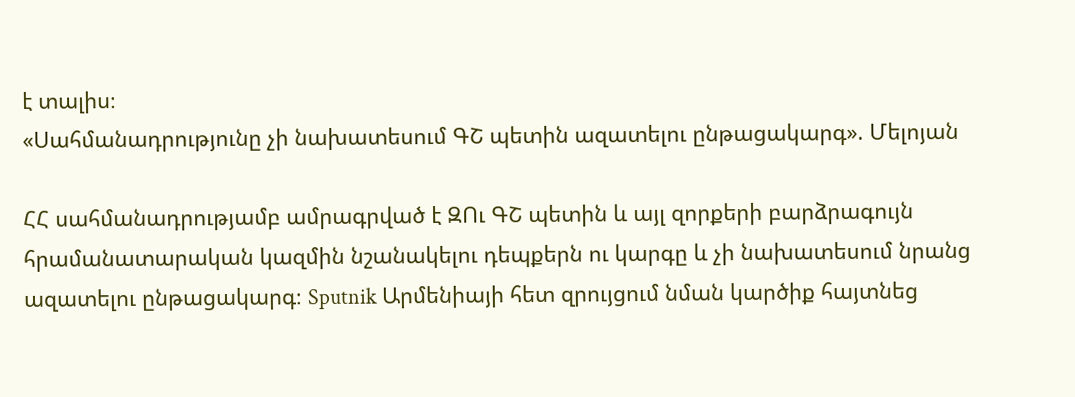է տալիս։
«Սահմանադրությունը չի նախատեսում ԳՇ պետին ազատելու ընթացակարգ». Մելոյան

ՀՀ սահմանադրությամբ ամրագրված է ԶՈւ ԳՇ պետին և այլ զորքերի բարձրագույն հրամանատարական կազմին նշանակելու դեպքերն ու կարգը և չի նախատեսում նրանց ազատելու ընթացակարգ։ Sputnik Արմենիայի հետ զրույցում նման կարծիք հայտնեց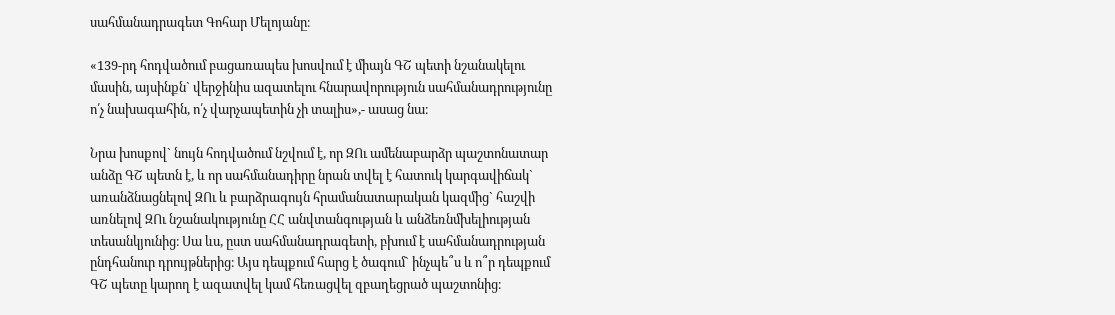սահմանադրագետ Գոհար Մելոյանը։

«139-րդ հոդվածում բացառապես խոսվում է միայն ԳՇ պետի նշանակելու մասին, այսինքն` վերջինիս ազատելու հնարավորություն սահմանադրությունը ո՛չ նախագահին, ո՛չ վարչապետին չի տալիս»,- ասաց նա։

Նրա խոսքով` նույն հոդվածում նշվում է, որ ԶՈւ ամենաբարձր պաշտոնատար անձը ԳՇ պետն է, և որ սահմանադիրը նրան տվել է հատուկ կարգավիճակ` առանձնացնելով ԶՈւ և բարձրագույն հրամանատարական կազմից` հաշվի առնելով ԶՈւ նշանակությունը ՀՀ անվտանգության և անձեռնմխելիության տեսանկյունից։ Սա ևս, ըստ սահմանադրագետի, բխում է սահմանադրության ընդհանուր դրույթներից։ Այս դեպքում հարց է ծագում` ինչպե՞ս և ո՞ր դեպքում ԳՇ պետը կարող է ազատվել կամ հեռացվել զբաղեցրած պաշտոնից։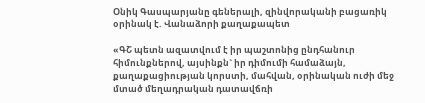Օնիկ Գասպարյանը գեներալի, զինվորականի բացառիկ օրինակ է. Վանաձորի քաղաքապետ

«ԳՇ պետն ազատվում է իր պաշտոնից ընդհանուր հիմունքներով, այսինքն` իր դիմումի համաձայն, քաղաքացիության կորստի, մահվան, օրինական ուժի մեջ մտած մեղադրական դատավճռի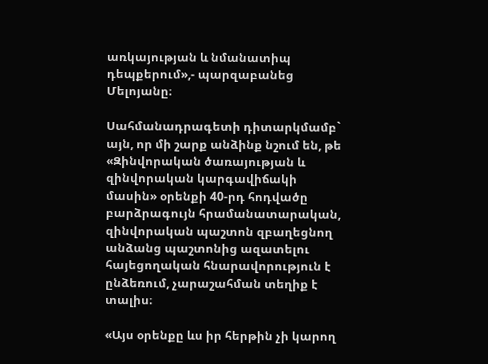առկայության և նմանատիպ դեպքերում»,- պարզաբանեց Մելոյանը։

Սահմանադրագետի դիտարկմամբ` այն, որ մի շարք անձինք նշում են, թե «Զինվորական ծառայության և զինվորական կարգավիճակի մասին» օրենքի 40-րդ հոդվածը բարձրագույն հրամանատարական, զինվորական պաշտոն զբաղեցնող անձանց պաշտոնից ազատելու հայեցողական հնարավորություն է ընձեռում, չարաշահման տեղիք է տալիս։

«Այս օրենքը ևս իր հերթին չի կարող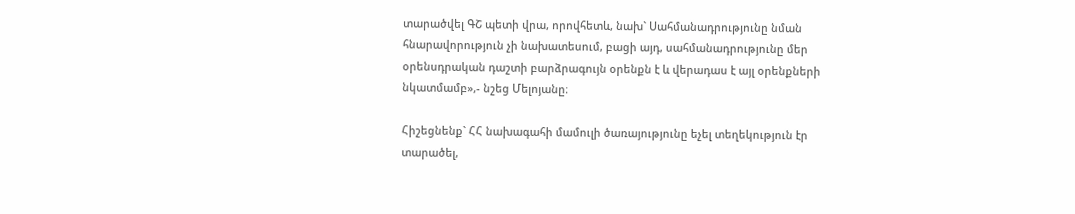տարածվել ԳՇ պետի վրա, որովհետև, նախ` Սահմանադրությունը նման հնարավորություն չի նախատեսում, բացի այդ, սահմանադրությունը մեր օրենսդրական դաշտի բարձրագույն օրենքն է և վերադաս է այլ օրենքների նկատմամբ»,- նշեց Մելոյանը։

Հիշեցնենք` ՀՀ նախագահի մամուլի ծառայությունը եչել տեղեկություն էր տարածել,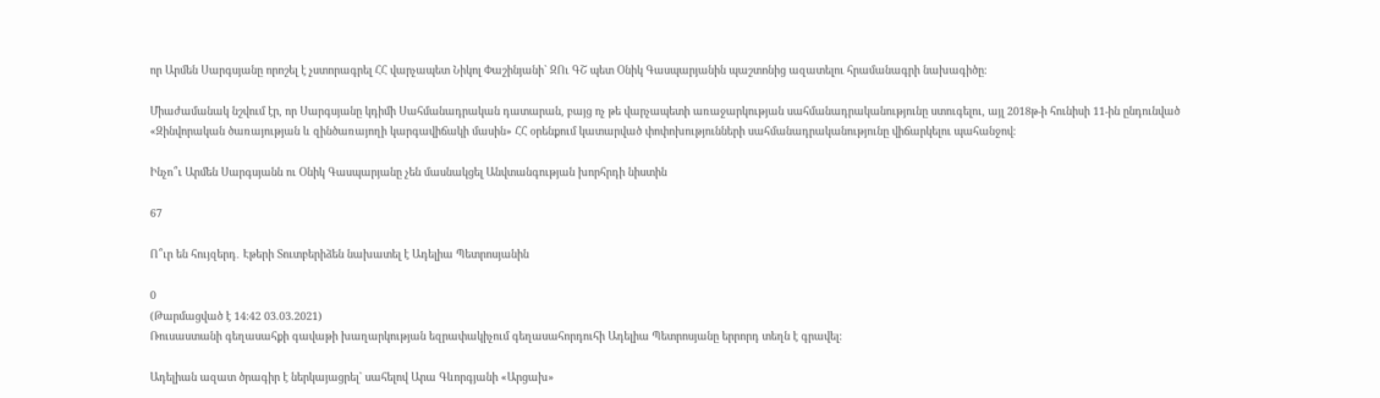որ Արմեն Սարգսյանը որոշել է չստորագրել ՀՀ վարչապետ Նիկոլ Փաշինյանի` ԶՈւ ԳՇ պետ Օնիկ Գասպարյանին պաշտոնից ազատելու հրամանագրի նախագիծը։

Միաժամանակ նշվում էր, որ Սարգսյանը կդիմի Սահմանադրական դատարան, բայց ոչ թե վարչապետի առաջարկության սահմանադրականությունը ստուգելու, այլ 2018թ-ի հունիսի 11-ին ընդունված «Զինվորական ծառայության և զինծառայողի կարգավիճակի մասին» ՀՀ օրենքում կատարված փոփոխությունների սահմանադրականությունը վիճարկելու պահանջով։

Ինչո՞ւ Արմեն Սարգսյանն ու Օնիկ Գասպարյանը չեն մասնակցել Անվտանգության խորհրդի նիստին

67

Ո՞ւր են հույզերդ․ Էթերի Տուտբերիձեն նախատել է Ադելիա Պետրոսյանին

0
(Թարմացված է 14:42 03.03.2021)
Ռուսաստանի գեղասահքի գավաթի խաղարկության եզրափակիչում գեղասահորդուհի Ադելիա Պետրոսյանը երրորդ տեղն է գրավել:

Ադելիան ազատ ծրագիր է ներկայացրել` սահելով Արա Գևորգյանի «Արցախ»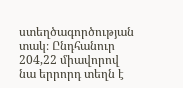ստեղծագործության տակ։ Ընդհանուր 204,22 միավորով նա երրորդ տեղն է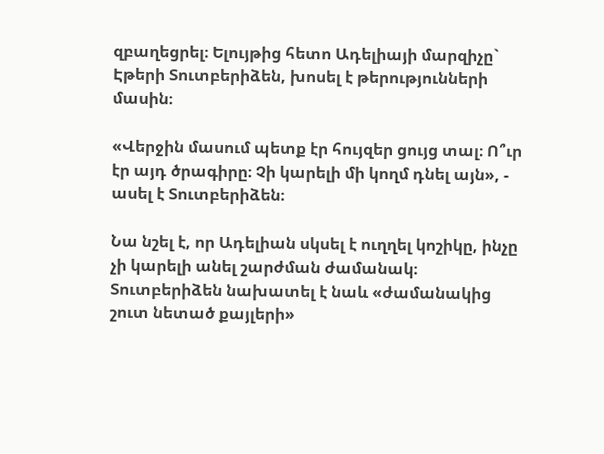զբաղեցրել։ Ելույթից հետո Ադելիայի մարզիչը` Էթերի Տուտբերիձեն, խոսել է թերությունների մասին։

«Վերջին մասում պետք էր հույզեր ցույց տալ։ Ո՞ւր էր այդ ծրագիրը։ Չի կարելի մի կողմ դնել այն», - ասել է Տուտբերիձեն։

Նա նշել է, որ Ադելիան սկսել է ուղղել կոշիկը, ինչը չի կարելի անել շարժման ժամանակ։ Տուտբերիձեն նախատել է նաև «ժամանակից շուտ նետած քայլերի»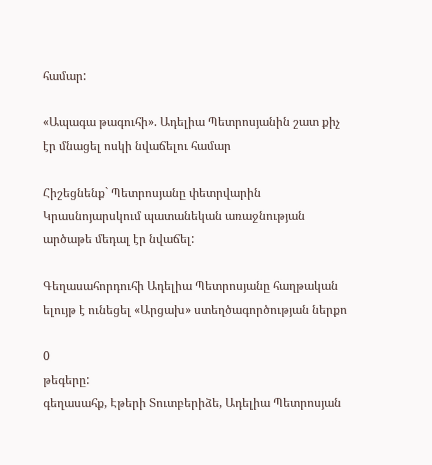համար:

«Ապագա թագուհի». Ադելիա Պետրոսյանին շատ քիչ էր մնացել ոսկի նվաճելու համար

Հիշեցնենք` Պետրոսյանը փետրվարին Կրասնոյարսկում պատանեկան առաջնության արծաթե մեդալ էր նվաճել:

Գեղասահորդուհի Ադելիա Պետրոսյանը հաղթական ելույթ է ունեցել «Արցախ» ստեղծագործության ներքո

0
թեգերը:
գեղասահք, Էթերի Տուտբերիձե, Ադելիա Պետրոսյան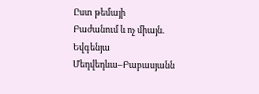Ըստ թեմայի
Բաժանում և ոչ միայն. Եվգենյա Մեդվեդևա–Բաբասյանն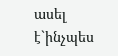ասել է`ինչպես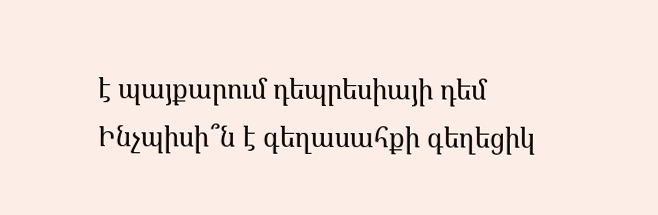է պայքարում դեպրեսիայի դեմ
Ինչպիսի՞ն է գեղասահքի գեղեցիկ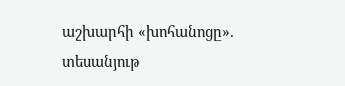աշխարհի «խոհանոցը». տեսանյութ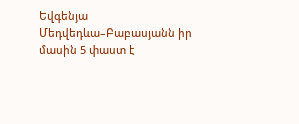Եվգենյա Մեդվեդևա–Բաբասյանն իր մասին 5 փաստ է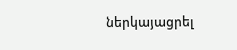ներկայացրել